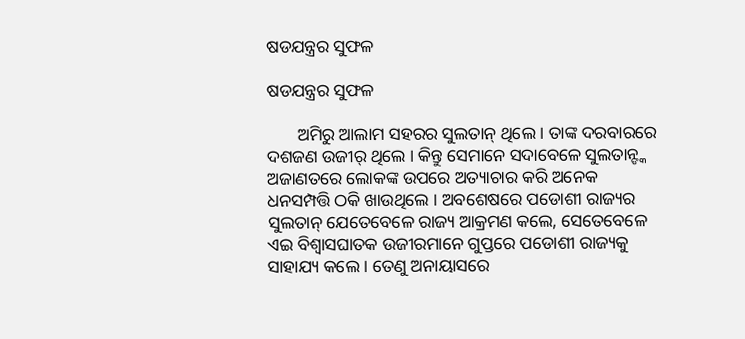ଷଡଯନ୍ତ୍ରର ସୁଫଳ

ଷଡଯନ୍ତ୍ରର ସୁଫଳ

       ଅମିରୁ ଆଲାମ ସହରର ସୁଲତାନ୍ ଥିଲେ । ତାଙ୍କ ଦରବାରରେ ଦଶଜଣ ଉଜୀର୍ ଥିଲେ । କିନ୍ତୁ ସେମାନେ ସଦାବେଳେ ସୁଲତାନ୍ଙ୍କ ଅଜାଣତରେ ଲୋକଙ୍କ ଉପରେ ଅତ୍ୟାଚାର କରି ଅନେକ ଧନସମ୍ପତ୍ତି ଠକି ଖାଉଥିଲେ । ଅବଶେଷରେ ପଡୋଶୀ ରାଜ୍ୟର ସୁଲତାନ୍ ଯେତେବେଳେ ରାଜ୍ୟ ଆକ୍ରମଣ କଲେ, ସେତେବେଳେ ଏଇ ବିଶ୍ୱାସଘାତକ ଉଜୀରମାନେ ଗୁପ୍ତରେ ପଡୋଶୀ ରାଜ୍ୟକୁ ସାହାଯ୍ୟ କଲେ । ତେଣୁ ଅନାୟାସରେ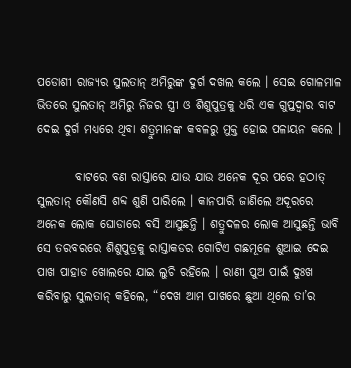ପଡୋଶୀ ରାଜ୍ୟର ସୁଲତାନ୍ ଅମିରୁଙ୍କ ଦୁର୍ଗ ଦଖଲ କଲେ । ସେଇ ଗୋଳମାଳ ଭିତରେ ସୁଲତାନ୍ ଅମିରୁ ନିଜର ସ୍ତ୍ରୀ ଓ ଶିଶୁପୁତ୍ରକୁ ଧରି ଏକ ଗୁପ୍ତଦ୍ୱାର ବାଟ ଦେଇ ଦୁର୍ଗ ମଧ୍ୟରେ ଥିବା ଶତ୍ରୁମାନଙ୍କ କବଳରୁ ମୁକ୍ତ ହୋଇ ପଳାୟନ କଲେ ।

        ବାଟରେ ବଣ ରାସ୍ତାରେ ଯାଉ ଯାଉ ଅନେକ ଦୂର ପରେ ହଠାତ୍ ସୁଲତାନ୍ କୌଣସି ଶବ୍ଦ ଶୁଣି ପାରିଲେ । କାନପାରି ଜାଣିଲେ ଅଦୂରରେ ଅନେକ ଲୋକ ଘୋଡାରେ ବସି ଆସୁଛନ୍ତି । ଶତ୍ରୁଦଳର ଲୋକ ଆସୁଛନ୍ତି ଭାବି ସେ ତରବରରେ ଶିଶୁପୁତ୍ରକୁ ରାସ୍ତାକଡର ଗୋଟିଏ ଗଛମୂଳେ ଶୁଆଇ ଦେଇ ପାଖ ପାହାଡ ଖୋଲରେ ଯାଇ ଲୁଚି ରହିଲେ । ରାଣୀ ପୁଅ ପାଇଁ ଦୁଃଖ କରିବାରୁ ସୁଲତାନ୍ କହିଲେ, “ଦେଖ ଆମ ପାଖରେ ଛୁଆ ଥିଲେ ତା’ର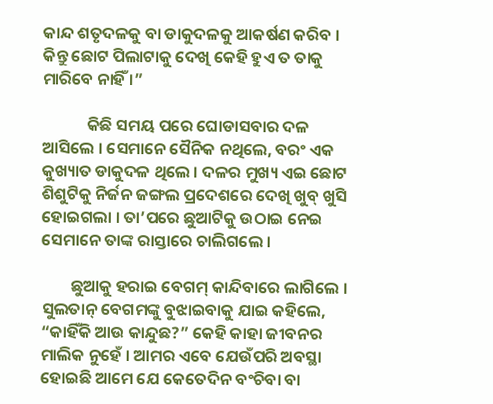କାନ୍ଦ ଶତୃଦଳକୁ ବା ଡାକୁଦଳକୁ ଆକର୍ଷଣ କରିବ । କିନ୍ତୁ ଛୋଟ ପିଲାଟାକୁ ଦେଖି କେହି ହୁଏ ତ ତାକୁ ମାରିବେ ନାହିଁ ।”

            କିଛି ସମୟ ପରେ ଘୋଡାସବାର ଦଳ ଆସିଲେ । ସେମାନେ ସୈନିକ ନଥିଲେ, ବରଂ ଏକ କୁଖ୍ୟାତ ଡାକୁଦଳ ଥିଲେ । ଦଳର ମୁଖ୍ୟ ଏଇ ଛୋଟ ଶିଶୁଟିକୁ ନିର୍ଜନ ଜଙ୍ଗଲ ପ୍ରଦେଶରେ ଦେଖି ଖୁବ୍ ଖୁସି ହୋଇଗଲା । ତା’ପରେ ଛୁଆଟିକୁ ଉଠାଇ ନେଇ ସେମାନେ ତାଙ୍କ ରାସ୍ତାରେ ଚାଲିଗଲେ ।

        ଛୁଆକୁ ହରାଇ ବେଗମ୍ କାନ୍ଦିବାରେ ଲାଗିଲେ । ସୁଲତାନ୍ ବେଗମଙ୍କୁ ବୁଝାଇବାକୁ ଯାଇ କହିଲେ, “କାହିଁକି ଆଉ କାନ୍ଦୁଛ?” କେହି କାହା ଜୀବନର ମାଲିକ ନୁହେଁ । ଆମର ଏବେ ଯେଉଁପରି ଅବସ୍ଥା ହୋଇଛି ଆମେ ଯେ କେତେଦିନ ବଂଚିବା ବା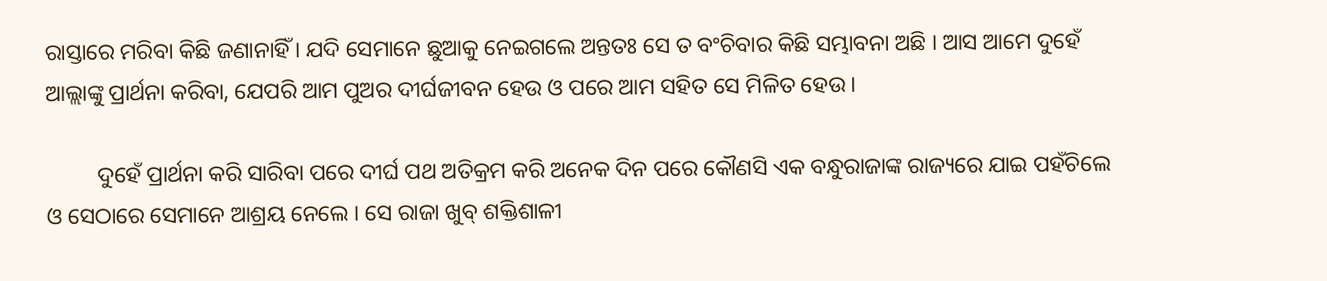ରାସ୍ତାରେ ମରିବା କିଛି ଜଣାନାହିଁ । ଯଦି ସେମାନେ ଛୁଆକୁ ନେଇଗଲେ ଅନ୍ତତଃ ସେ ତ ବଂଚିବାର କିଛି ସମ୍ଭାବନା ଅଛି । ଆସ ଆମେ ଦୁହେଁ ଆଲ୍ଲାଙ୍କୁ ପ୍ରାର୍ଥନା କରିବା, ଯେପରି ଆମ ପୁଅର ଦୀର୍ଘଜୀବନ ହେଉ ଓ ପରେ ଆମ ସହିତ ସେ ମିଳିତ ହେଉ ।

         ଦୁହେଁ ପ୍ରାର୍ଥନା କରି ସାରିବା ପରେ ଦୀର୍ଘ ପଥ ଅତିକ୍ରମ କରି ଅନେକ ଦିନ ପରେ କୌଣସି ଏକ ବନ୍ଧୁରାଜାଙ୍କ ରାଜ୍ୟରେ ଯାଇ ପହଁଚିଲେ ଓ ସେଠାରେ ସେମାନେ ଆଶ୍ରୟ ନେଲେ । ସେ ରାଜା ଖୁବ୍ ଶକ୍ତିଶାଳୀ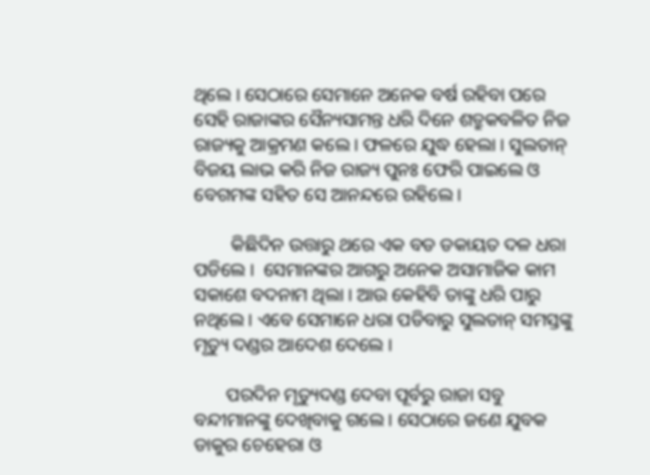ଥିଲେ । ସେଠାରେ ସେମାନେ ଅନେକ ବର୍ଷ ରହିବା ପରେ ସେହି ରାଜାଙ୍କର ସୈନ୍ୟସାମନ୍ତ ଧରି ଦିନେ ଶତ୍ରୁକବଳିତ ନିଜ ରାଜ୍ୟକୁ ଆକ୍ରମଣ କଲେ । ଫଳରେ ଯୁଦ୍ଧ ହେଲା । ସୁଲତାନ୍ ବିଜୟ ଲାଭ କରି ନିଜ ରାଜ୍ୟ ପୁନଃ ଫେରି ପାଇଲେ ଓ ବେଗମଙ୍କ ସହିତ ସେ ଆନନ୍ଦରେ ରହିଲେ ।

        କିଛିଦିନ ଉତ୍ତାରୁ ଥରେ ଏକ ବଡ ଡକାୟତ ଦଳ ଧରା ପଡିଲେ ।  ସେମାନଙ୍କର ଆଗରୁ ଅନେକ ଅସାମାଜିକ କାମ ସକାଶେ ବଦନାମ ଥିଲା । ଆଉ କେହିବି ତାଙ୍କୁ ଧରି ପାରୁ ନଥିଲେ । ଏବେ ସେମାନେ ଧରା ପଡିବାରୁ ସୁଲତାନ୍ ସମସ୍ତଙ୍କୁ ମୃତ୍ୟୁ ଦଣ୍ଡର ଆଦେଶ ଦେଲେ ।

       ପରଦିନ ମୃତ୍ୟୁଦଣ୍ଡ ଦେବା ପୂର୍ବରୁ ରାଜା ସବୁ ବନ୍ଦୀମାନଙ୍କୁ ଦେଖିବାକୁ ଗଲେ । ସେଠାରେ ଜଣେ ଯୁବକ ଡାକୁର ଚେହେରା ଓ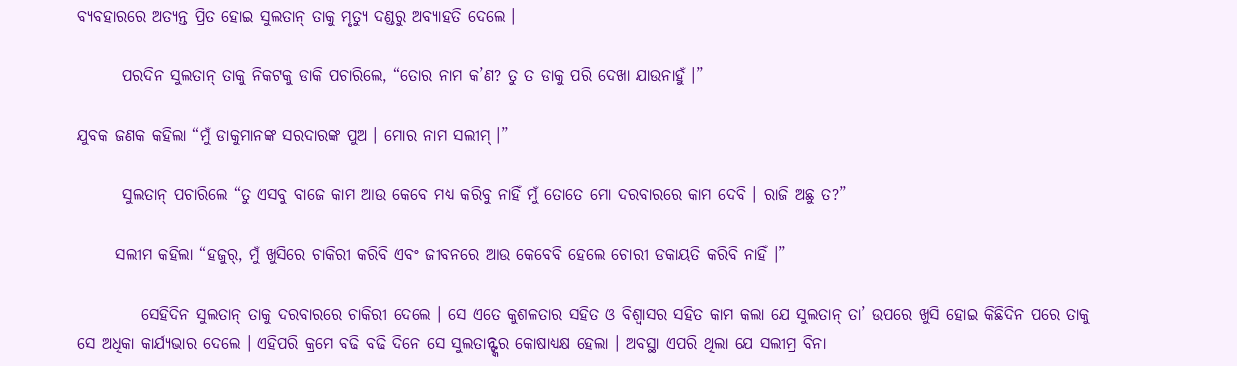ବ୍ୟବହାରରେ ଅତ୍ୟନ୍ତ ପ୍ରିତ ହୋଇ ସୁଲତାନ୍ ତାକୁ ମୃତ୍ୟୁ ଦଣ୍ଡରୁ ଅବ୍ୟାହତି ଦେଲେ ।

       ପରଦିନ ସୁଲତାନ୍ ତାକୁ ନିକଟକୁ ଡାକି ପଚାରିଲେ, “ତୋର ନାମ କ’ଣ? ତୁ ତ ଡାକୁ ପରି ଦେଖା ଯାଉନାହୁଁ ।”

ଯୁବକ ଜଣକ କହିଲା “ମୁଁ ଡାକୁମାନଙ୍କ ସରଦାରଙ୍କ ପୁଅ । ମୋର ନାମ ସଲୀମ୍ ।”

       ସୁଲତାନ୍ ପଚାରିଲେ “ତୁ ଏସବୁ ବାଜେ କାମ ଆଉ କେବେ ମଧ୍ୟ କରିବୁ ନାହିଁ ମୁଁ ତୋତେ ମୋ ଦରବାରରେ କାମ ଦେବି । ରାଜି ଅଛୁ ତ?”

      ସଲୀମ କହିଲା “ହଜୁର୍, ମୁଁ ଖୁସିରେ ଚାକିରୀ କରିବି ଏବଂ ଜୀବନରେ ଆଉ କେବେବି ହେଲେ ଚୋରୀ ଡକାୟତି କରିବି ନାହିଁ ।”

          ସେହିଦିନ ସୁଲତାନ୍ ତାକୁ ଦରବାରରେ ଚାକିରୀ ଦେଲେ । ସେ ଏତେ କୁଶଳତାର ସହିତ ଓ ବିଶ୍ୱାସର ସହିତ କାମ କଲା ଯେ ସୁଲତାନ୍ ତା’ ଉପରେ ଖୁସି ହୋଇ କିଛିଦିନ ପରେ ତାକୁ ସେ ଅଧିକା କାର୍ଯ୍ୟଭାର ଦେଲେ । ଏହିପରି କ୍ରମେ ବଢି ବଢି ଦିନେ ସେ ସୁଲତାନ୍ଙ୍କର କୋଷାଧ୍ୟକ୍ଷ ହେଲା । ଅବସ୍ଥା ଏପରି ଥିଲା ଯେ ସଲୀମ୍ର ବିନା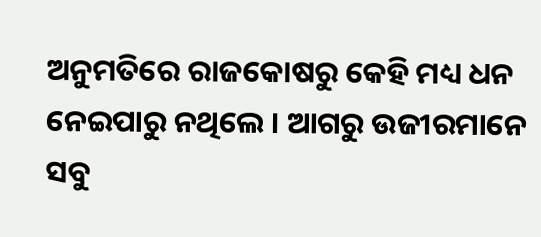ଅନୁମତିରେ ରାଜକୋଷରୁ କେହି ମଧ୍ୟ ଧନ ନେଇପାରୁ ନଥିଲେ । ଆଗରୁ ଉଜୀରମାନେ ସବୁ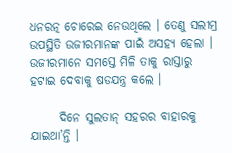ଧନରତ୍ନ ଚୋରେଇ ନେଉଥିଲେ । ତେଣୁ ସଲୀମ୍ର ଉପସ୍ଥିତି ଉଜୀରମାନଙ୍କ ପାଇଁ ଅସହ୍ୟ ହେଲା । ଉଜୀରମାନେ ସମସ୍ତେ ମିଳି ତାକୁ ରାସ୍ତାରୁ ହଟାଇ ଦେବାକୁ ଷଡଯନ୍ତ୍ର କଲେ ।

      ଦିନେ ସୁଲତାନ୍ ସହରର ବାହାରକୁ ଯାଇଥା’ନ୍ତି ।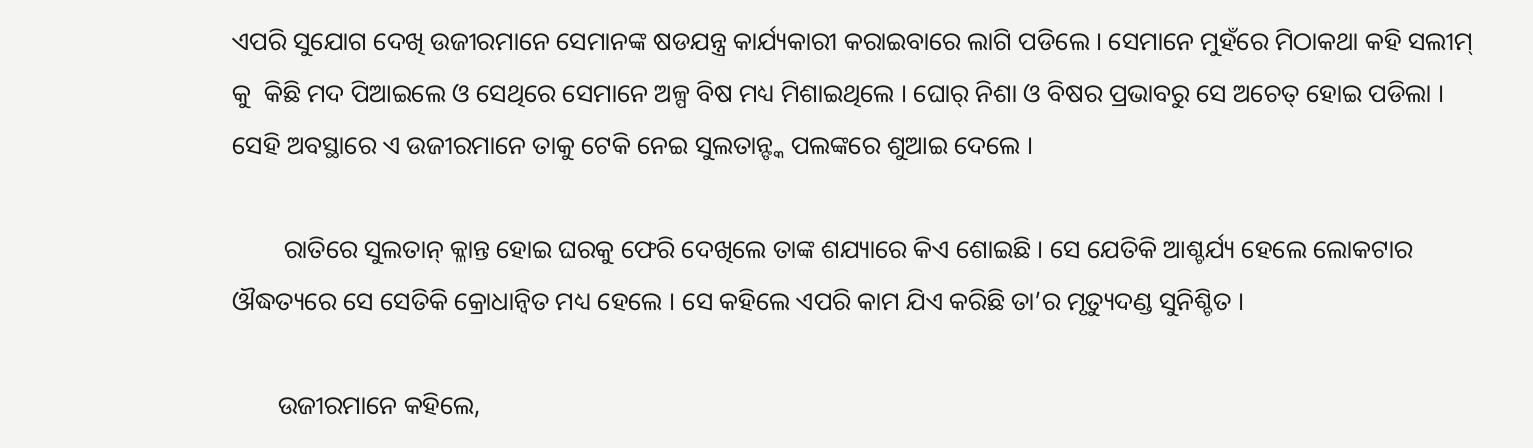ଏପରି ସୁଯୋଗ ଦେଖି ଉଜୀରମାନେ ସେମାନଙ୍କ ଷଡଯନ୍ତ୍ର କାର୍ଯ୍ୟକାରୀ କରାଇବାରେ ଲାଗି ପଡିଲେ । ସେମାନେ ମୁହଁରେ ମିଠାକଥା କହି ସଲୀମ୍ କୁ  କିଛି ମଦ ପିଆଇଲେ ଓ ସେଥିରେ ସେମାନେ ଅଳ୍ପ ବିଷ ମଧ୍ୟ ମିଶାଇଥିଲେ । ଘୋର୍ ନିଶା ଓ ବିଷର ପ୍ରଭାବରୁ ସେ ଅଚେତ୍ ହୋଇ ପଡିଲା । ସେହି ଅବସ୍ଥାରେ ଏ ଉଜୀରମାନେ ତାକୁ ଟେକି ନେଇ ସୁଲତାନ୍ଙ୍କ ପଲଙ୍କରେ ଶୁଆଇ ଦେଲେ ।

        ରାତିରେ ସୁଲତାନ୍ କ୍ଳାନ୍ତ ହୋଇ ଘରକୁ ଫେରି ଦେଖିଲେ ତାଙ୍କ ଶଯ୍ୟାରେ କିଏ ଶୋଇଛି । ସେ ଯେତିକି ଆଶ୍ଚର୍ଯ୍ୟ ହେଲେ ଲୋକଟାର ଔଦ୍ଧତ୍ୟରେ ସେ ସେତିକି କ୍ରୋଧାନ୍ୱିତ ମଧ୍ୟ ହେଲେ । ସେ କହିଲେ ଏପରି କାମ ଯିଏ କରିଛି ତା’ର ମୃତ୍ୟୁଦଣ୍ଡ ସୁନିଶ୍ଚିତ ।

       ଉଜୀରମାନେ କହିଲେ,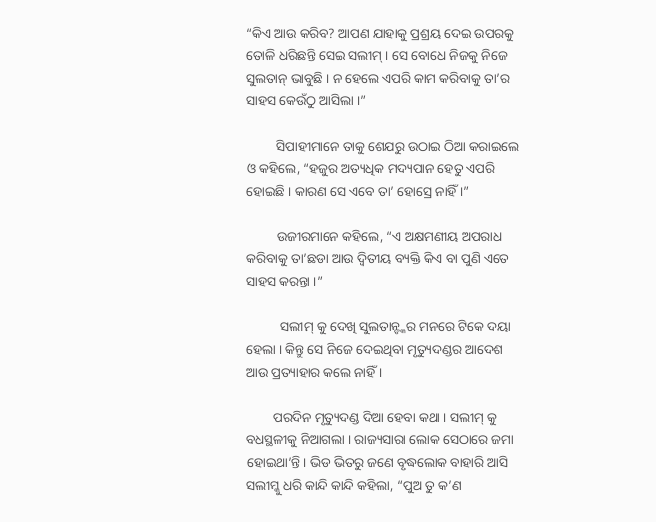“କିଏ ଆଉ କରିବ? ଆପଣ ଯାହାକୁ ପ୍ରଶ୍ରୟ ଦେଇ ଉପରକୁ ତୋଳି ଧରିଛନ୍ତି ସେଇ ସଲୀମ୍ । ସେ ବୋଧେ ନିଜକୁ ନିଜେ ସୁଲତାନ୍ ଭାବୁଛି । ନ ହେଲେ ଏପରି କାମ କରିବାକୁ ତା’ର ସାହସ କେଉଁଠୁ ଆସିଲା ।”

         ସିପାହୀମାନେ ତାକୁ ଶେଯରୁ ଉଠାଇ ଠିଆ କରାଇଲେ ଓ କହିଲେ, “ହଜୁର ଅତ୍ୟଧିକ ମଦ୍ୟପାନ ହେତୁ ଏପରି ହୋଇଛି । କାରଣ ସେ ଏବେ ତା’ ହୋସ୍ରେ ନାହିଁ ।”

         ଉଜୀରମାନେ କହିଲେ, “ଏ ଅକ୍ଷମଣୀୟ ଅପରାଧ କରିବାକୁ ତା’ଛଡା ଆଉ ଦ୍ୱିତୀୟ ବ୍ୟକ୍ତି କିଏ ବା ପୁଣି ଏତେ ସାହସ କରନ୍ତା ।”

          ସଲୀମ୍ କୁ ଦେଖି ସୁଲତାନ୍ଙ୍କର ମନରେ ଟିକେ ଦୟା ହେଲା । କିନ୍ତୁ ସେ ନିଜେ ଦେଇଥିବା ମୃତ୍ୟୁଦଣ୍ଡର ଆଦେଶ ଆଉ ପ୍ରତ୍ୟାହାର କଲେ ନାହିଁ ।

        ପରଦିନ ମୃତ୍ୟୁଦଣ୍ଡ ଦିଆ ହେବା କଥା । ସଲୀମ୍ କୁ ବଧସ୍ଥଳୀକୁ ନିଆଗଲା । ରାଜ୍ୟସାରା ଲୋକ ସେଠାରେ ଜମା ହୋଇଥା’ନ୍ତି । ଭିଡ ଭିତରୁ ଜଣେ ବୃଦ୍ଧଲୋକ ବାହାରି ଆସି ସଲୀମ୍କୁ ଧରି କାନ୍ଦି କାନ୍ଦି କହିଲା, “ପୁଅ ତୁ କ’ଣ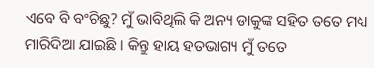ଏବେ ବି ବଂଚିଛୁ? ମୁଁ ଭାବିଥିଲି କି ଅନ୍ୟ ଡାକୁଙ୍କ ସହିତ ତତେ ମଧ୍ୟ ମାରିଦିଆ ଯାଇଛି । କିନ୍ତୁ ହାୟ ହତଭାଗ୍ୟ ମୁଁ ତତେ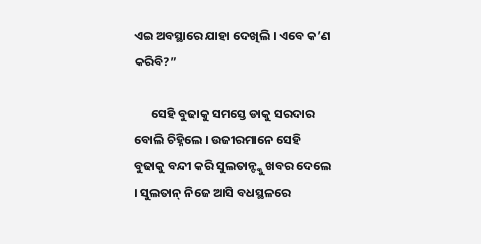ଏଇ ଅବସ୍ଥାରେ ଯାହା ଦେଖିଲି । ଏବେ କ’ଣ କରିବି?”

      ସେହି ବୁଢାକୁ ସମସ୍ତେ ଡାକୁ ସରଦାର ବୋଲି ଚିହ୍ନିଲେ । ଉଜୀରମାନେ ସେହି ବୁଢାକୁ ବନ୍ଦୀ କରି ସୁଲତାନ୍ଙ୍କୁ ଖବର ଦେଲେ । ସୁଲତାନ୍ ନିଜେ ଆସି ବଧସ୍ଥଳରେ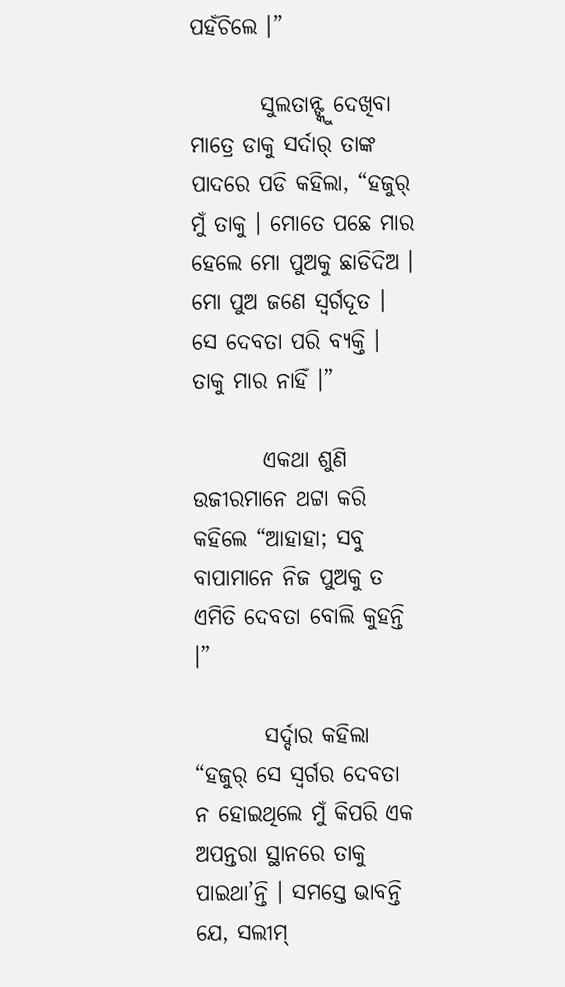ପହଁଚିଲେ ।”

        ସୁଲତାନ୍ଙ୍କୁ ଦେଖିବା ମାତ୍ରେ ଡାକୁ ସର୍ଦାର୍ ତାଙ୍କ ପାଦରେ ପଡି କହିଲା, “ହଜୁର୍ ମୁଁ ତାକୁ । ମୋତେ ପଛେ ମାର ହେଲେ ମୋ ପୁଅକୁ ଛାଡିଦିଅ । ମୋ ପୁଅ ଜଣେ ସ୍ୱର୍ଗଦୂତ । ସେ ଦେବତା ପରି ବ୍ୟକ୍ତି । ତାକୁ ମାର ନାହିଁ ।”

        ଏକଥା ଶୁଣି ଉଜୀରମାନେ ଥଟ୍ଟା କରି କହିଲେ “ଆହାହା; ସବୁ ବାପାମାନେ ନିଜ ପୁଅକୁ ତ ଏମିତି ଦେବତା ବୋଲି କୁହନ୍ତି ।”

        ସର୍ଦ୍ଦାର କହିଲା “ହଜୁର୍ ସେ ସ୍ୱର୍ଗର ଦେବତା ନ ହୋଇଥିଲେ ମୁଁ କିପରି ଏକ ଅପନ୍ତରା ସ୍ଥାନରେ ତାକୁ ପାଇଥା’ନ୍ତି । ସମସ୍ତେ ଭାବନ୍ତି ଯେ, ସଲୀମ୍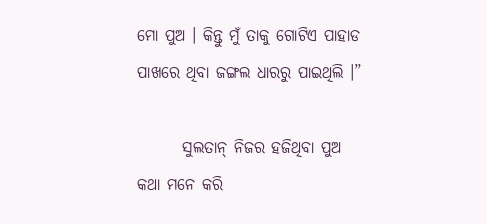ମୋ ପୁଅ । କିନ୍ତୁ ମୁଁ ତାକୁ ଗୋଟିଏ ପାହାଡ ପାଖରେ ଥିବା ଜଙ୍ଗଲ ଧାରରୁ ପାଇଥିଲି ।”

       ସୁଲତାନ୍ ନିଜର ହଜିଥିବା ପୁଅ କଥା ମନେ କରି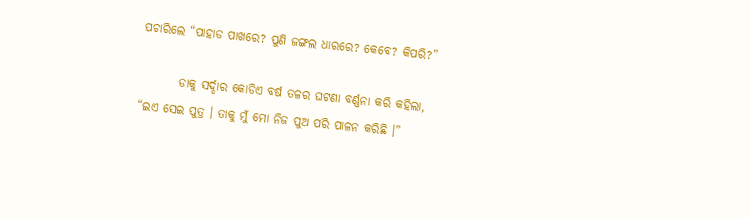ପଚାରିଲେ “ପାହାଡ ପାଖରେ? ପୁଣି ଜଙ୍ଗଲ ଧାରରେ? କେବେ? କିପରି?”

        ଡାକୁ ସର୍ଦ୍ଦାର କୋଡିଏ ବର୍ଷ ତଳର ଘଟଣା ବର୍ଣ୍ଣନା କରି କହିଲା, “ଇଏ ସେଇ ପୁତ୍ର । ତାକୁ ମୁଁ ମୋ ନିଜ ପୁଅ ପରି ପାଳନ କରିଛି ।”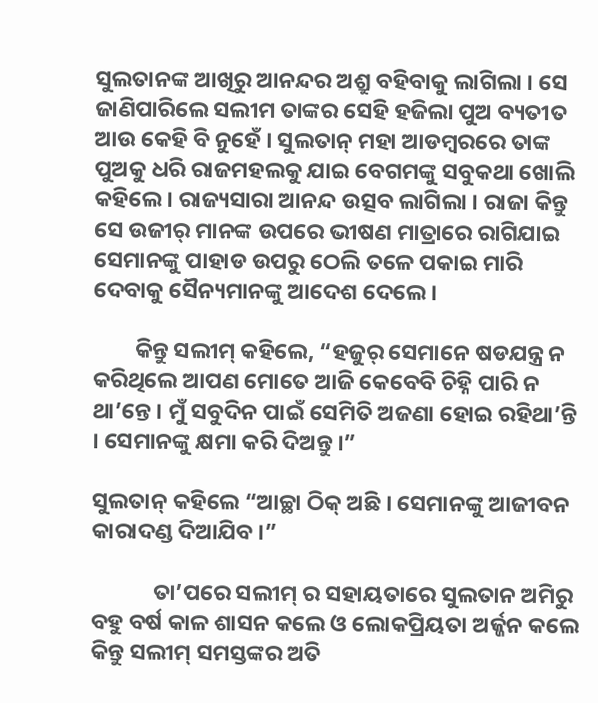ସୁଲତାନଙ୍କ ଆଖିରୁ ଆନନ୍ଦର ଅଶ୍ରୁ ବହିବାକୁ ଲାଗିଲା । ସେ ଜାଣିପାରିଲେ ସଲୀମ ତାଙ୍କର ସେହି ହଜିଲା ପୁଅ ବ୍ୟତୀତ ଆଉ କେହି ବି ନୁହେଁ । ସୁଲତାନ୍ ମହା ଆଡମ୍ବରରେ ତାଙ୍କ ପୁଅକୁ ଧରି ରାଜମହଲକୁ ଯାଇ ବେଗମଙ୍କୁ ସବୁକଥା ଖୋଲି କହିଲେ । ରାଜ୍ୟସାରା ଆନନ୍ଦ ଉତ୍ସବ ଲାଗିଲା । ରାଜା କିନ୍ତୁ ସେ ଉଜୀର୍ ମାନଙ୍କ ଉପରେ ଭୀଷଣ ମାତ୍ରାରେ ରାଗିଯାଇ ସେମାନଙ୍କୁ ପାହାଡ ଉପରୁ ଠେଲି ତଳେ ପକାଇ ମାରି ଦେବାକୁ ସୈନ୍ୟମାନଙ୍କୁ ଆଦେଶ ଦେଲେ ।

        କିନ୍ତୁ ସଲୀମ୍ କହିଲେ, “ହଜୁର୍ ସେମାନେ ଷଡଯନ୍ତ୍ର ନ କରିଥିଲେ ଆପଣ ମୋତେ ଆଜି କେବେବି ଚିହ୍ନି ପାରି ନ ଥା’ନ୍ତେ । ମୁଁ ସବୁଦିନ ପାଇଁ ସେମିତି ଅଜଣା ହୋଇ ରହିଥା’ନ୍ତି । ସେମାନଙ୍କୁ କ୍ଷମା କରି ଦିଅନ୍ତୁ ।”

ସୁଲତାନ୍ କହିଲେ “ଆଚ୍ଛା ଠିକ୍ ଅଛି । ସେମାନଙ୍କୁ ଆଜୀବନ କାରାଦଣ୍ଡ ଦିଆଯିବ ।”

            ତା’ପରେ ସଲୀମ୍ ର ସହାୟତାରେ ସୁଲତାନ ଅମିରୁ ବହୁ ବର୍ଷ କାଳ ଶାସନ କଲେ ଓ ଲୋକପ୍ରିୟତା ଅର୍ଜ୍ଜନ କଲେ କିନ୍ତୁ ସଲୀମ୍ ସମସ୍ତଙ୍କର ଅତି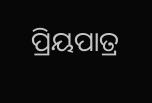ପ୍ରିୟପାତ୍ର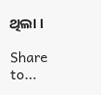ଥିଲା ।

Share to...